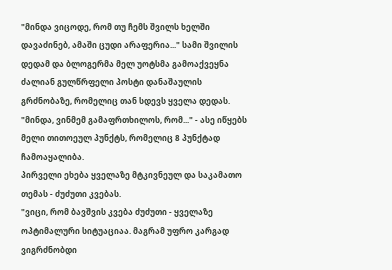"მინდა ვიცოდე, რომ თუ ჩემს შვილს ხელში დავაძინებ, ამაში ცუდი არაფერია..." სამი შვილის დედამ და ბლოგერმა მელ უოტსმა გამოაქვეყნა ძალიან გულწრფელი პოსტი დანაშაულის გრძნობაზე, რომელიც თან სდევს ყველა დედას. "მინდა, ვინმემ გამაფრთხილოს, რომ..." - ასე იწყებს მელი თითოეულ პუნქტს, რომელიც 8 პუნქტად ჩამოაყალიბა.
პირველი ეხება ყველაზე მტკივნეულ და საკამათო თემას - ძუძუთი კვებას.
"ვიცი, რომ ბავშვის კვება ძუძუთი - ყველაზე ოპტიმალური სიტუაციაა. მაგრამ უფრო კარგად ვიგრძნობდი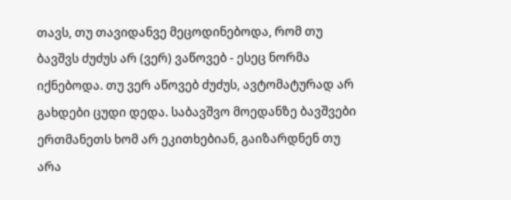თავს, თუ თავიდანვე მეცოდინებოდა, რომ თუ ბავშვს ძუძუს არ (ვერ) ვაწოვებ - ესეც ნორმა იქნებოდა. თუ ვერ აწოვებ ძუძუს, ავტომატურად არ გახდები ცუდი დედა. საბავშვო მოედანზე ბავშვები ერთმანეთს ხომ არ ეკითხებიან, გაიზარდნენ თუ არა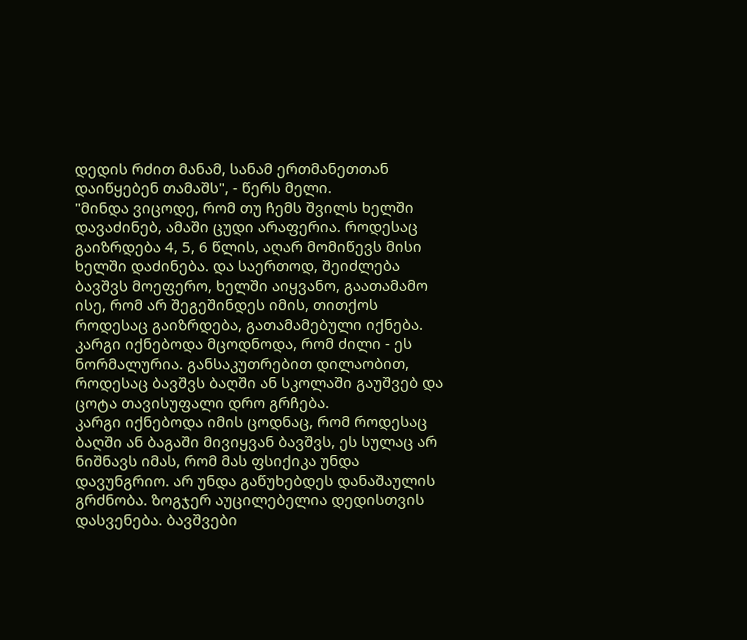დედის რძით მანამ, სანამ ერთმანეთთან დაიწყებენ თამაშს", - წერს მელი.
"მინდა ვიცოდე, რომ თუ ჩემს შვილს ხელში დავაძინებ, ამაში ცუდი არაფერია. როდესაც გაიზრდება 4, 5, 6 წლის, აღარ მომიწევს მისი ხელში დაძინება. და საერთოდ, შეიძლება ბავშვს მოეფერო, ხელში აიყვანო, გაათამამო ისე, რომ არ შეგეშინდეს იმის, თითქოს როდესაც გაიზრდება, გათამამებული იქნება.
კარგი იქნებოდა მცოდნოდა, რომ ძილი - ეს ნორმალურია. განსაკუთრებით დილაობით, როდესაც ბავშვს ბაღში ან სკოლაში გაუშვებ და ცოტა თავისუფალი დრო გრჩება.
კარგი იქნებოდა იმის ცოდნაც, რომ როდესაც ბაღში ან ბაგაში მივიყვან ბავშვს, ეს სულაც არ ნიშნავს იმას, რომ მას ფსიქიკა უნდა დავუნგრიო. არ უნდა გაწუხებდეს დანაშაულის გრძნობა. ზოგჯერ აუცილებელია დედისთვის დასვენება. ბავშვები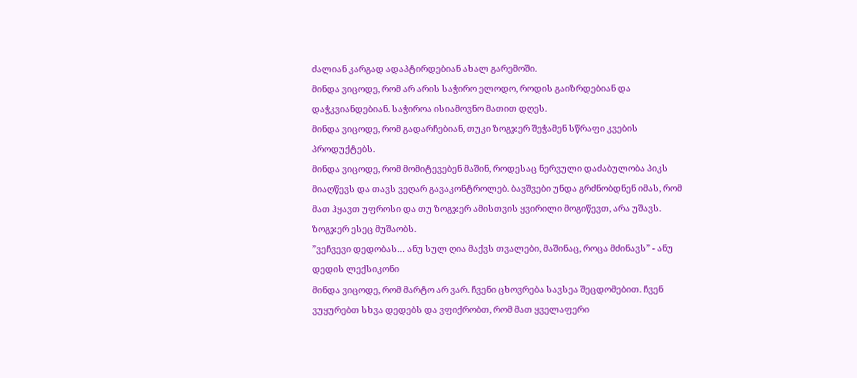ძალიან კარგად ადაპტირდებიან ახალ გარემოში.
მინდა ვიცოდე, რომ არ არის საჭირო ელოდო, როდის გაიზრდებიან და დაჭკვიანდებიან. საჭიროა ისიამოვნო მათით დღეს.
მინდა ვიცოდე, რომ გადარჩებიან, თუკი ზოგჯერ შეჭამენ სწრაფი კვების პროდუქტებს.
მინდა ვიცოდე, რომ მომიტევებენ მაშინ, როდესაც ნერვული დაძაბულობა პიკს მიაღწევს და თავს ვეღარ გავაკონტროლებ. ბავშვები უნდა გრძნობდნენ იმას, რომ მათ ჰყავთ უფროსი და თუ ზოგჯერ ამისთვის ყვირილი მოგიწევთ, არა უშავს. ზოგჯერ ესეც მუშაობს.
”ვეჩვევი დედობას… ანუ სულ ღია მაქვს თვალები, მაშინაც, როცა მძინავს” - ანუ დედის ლექსიკონი
მინდა ვიცოდე, რომ მარტო არ ვარ. ჩვენი ცხოვრება სავსეა შეცდომებით. ჩვენ ვუყურებთ სხვა დედებს და ვფიქრობთ, რომ მათ ყველაფერი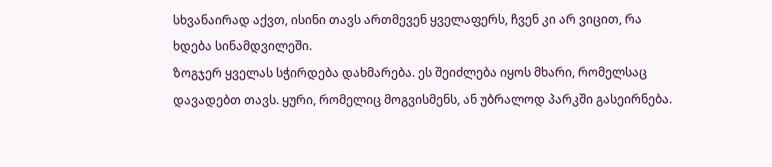სხვანაირად აქვთ, ისინი თავს ართმევენ ყველაფერს, ჩვენ კი არ ვიცით, რა ხდება სინამდვილეში.
ზოგჯერ ყველას სჭირდება დახმარება. ეს შეიძლება იყოს მხარი, რომელსაც დავადებთ თავს. ყური, რომელიც მოგვისმენს, ან უბრალოდ პარკში გასეირნება.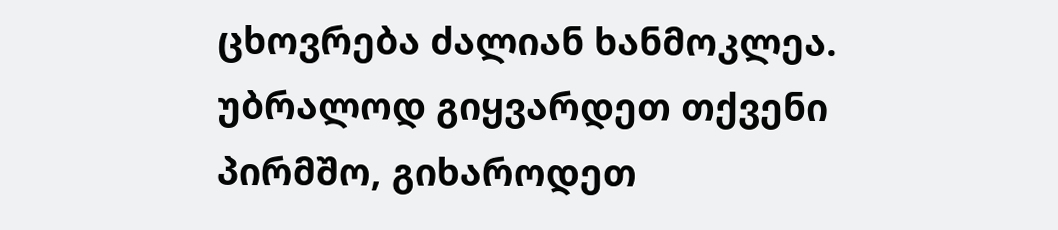ცხოვრება ძალიან ხანმოკლეა. უბრალოდ გიყვარდეთ თქვენი პირმშო, გიხაროდეთ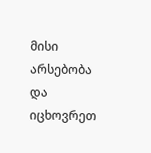მისი არსებობა და იცხოვრეთ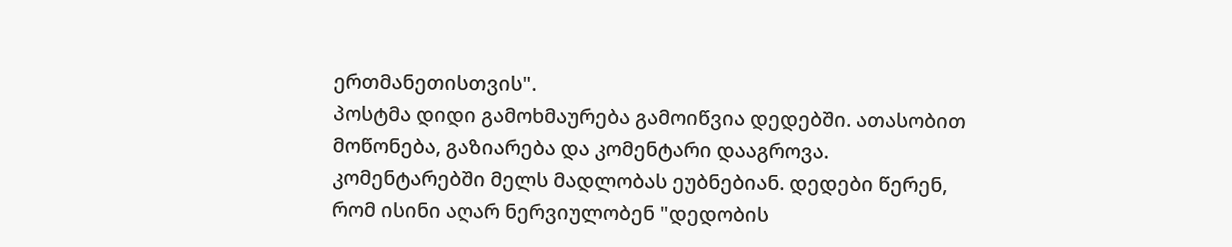ერთმანეთისთვის".
პოსტმა დიდი გამოხმაურება გამოიწვია დედებში. ათასობით მოწონება, გაზიარება და კომენტარი დააგროვა. კომენტარებში მელს მადლობას ეუბნებიან. დედები წერენ, რომ ისინი აღარ ნერვიულობენ "დედობის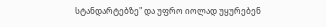სტანდარტებზე" და უფრო იოლად უყურებენ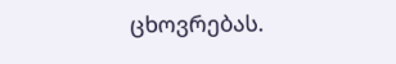ცხოვრებას.